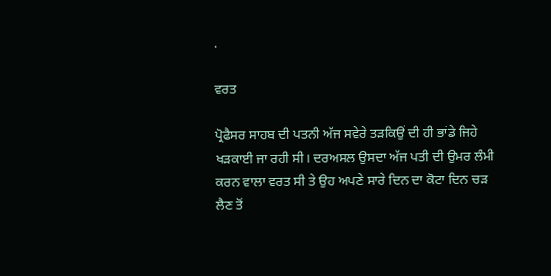.

ਵਰਤ

ਪ੍ਰੋਫੈਸਰ ਸਾਹਬ ਦੀ ਪਤਨੀ ਅੱਜ ਸਵੇਰੇ ਤੜਕਿਉਂ ਦੀ ਹੀ ਭਾਂਡੇ ਜਿਹੇ ਖੜਕਾਈ ਜਾ ਰਹੀ ਸੀ। ਦਰਅਸਲ ਉਸਦਾ ਅੱਜ ਪਤੀ ਦੀ ਉਮਰ ਲੰਮੀ ਕਰਨ ਵਾਲਾ ਵਰਤ ਸੀ ਤੇ ਉਹ ਅਪਣੇ ਸਾਰੇ ਦਿਨ ਦਾ ਕੋਟਾ ਦਿਨ ਚੜ ਲੈਣ ਤੋਂ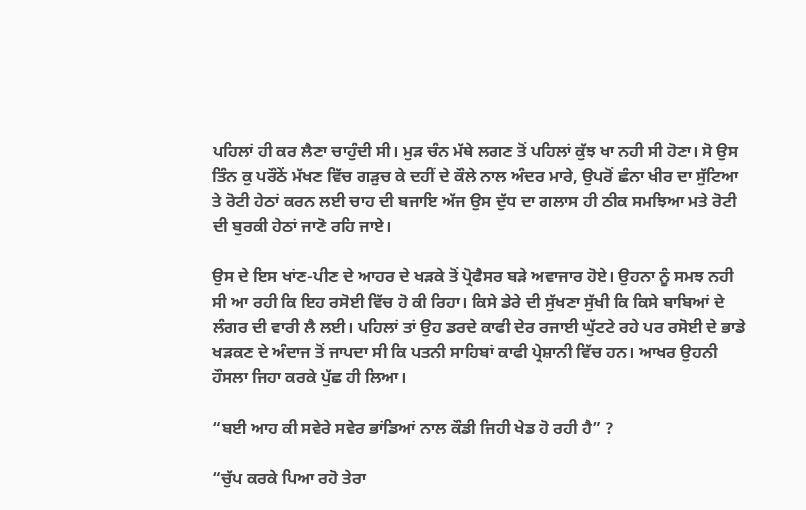ਪਹਿਲਾਂ ਹੀ ਕਰ ਲੈਣਾ ਚਾਹੁੰਦੀ ਸੀ। ਮੁੜ ਚੰਨ ਮੱਥੇ ਲਗਣ ਤੋਂ ਪਹਿਲਾਂ ਕੁੱਝ ਖਾ ਨਹੀ ਸੀ ਹੋਣਾ। ਸੋ ਉਸ ਤਿੰਨ ਕੁ ਪਰੌਠੇਂ ਮੱਖਣ ਵਿੱਚ ਗੜੁਚ ਕੇ ਦਹੀਂ ਦੇ ਕੌਲੇ ਨਾਲ ਅੰਦਰ ਮਾਰੇ, ਉਪਰੋਂ ਛੰਨਾ ਖੀਰ ਦਾ ਸੁੱਟਿਆ ਤੇ ਰੋਟੀ ਹੇਠਾਂ ਕਰਨ ਲਈ ਚਾਹ ਦੀ ਬਜਾਇ ਅੱਜ ਉਸ ਦੁੱਧ ਦਾ ਗਲਾਸ ਹੀ ਠੀਕ ਸਮਝਿਆ ਮਤੇ ਰੋਟੀ ਦੀ ਬੁਰਕੀ ਹੇਠਾਂ ਜਾਣੋ ਰਹਿ ਜਾਏ।

ਉਸ ਦੇ ਇਸ ਖਾਂਣ-ਪੀਣ ਦੇ ਆਹਰ ਦੇ ਖੜਕੇ ਤੋਂ ਪ੍ਰੋਫੈਸਰ ਬੜੇ ਅਵਾਜਾਰ ਹੋਏ। ਉਹਨਾ ਨੂੰ ਸਮਝ ਨਹੀ ਸੀ ਆ ਰਹੀ ਕਿ ਇਹ ਰਸੋਈ ਵਿੱਚ ਹੋ ਕੀ ਰਿਹਾ। ਕਿਸੇ ਡੇਰੇ ਦੀ ਸੁੱਖਣਾ ਸੁੱਖੀ ਕਿ ਕਿਸੇ ਬਾਬਿਆਂ ਦੇ ਲੰਗਰ ਦੀ ਵਾਰੀ ਲੈ ਲਈ। ਪਹਿਲਾਂ ਤਾਂ ਉਹ ਡਰਦੇ ਕਾਫੀ ਦੇਰ ਰਜਾਈ ਘੁੱਟਟੇ ਰਹੇ ਪਰ ਰਸੋਈ ਦੇ ਭਾਡੇ ਖੜਕਣ ਦੇ ਅੰਦਾਜ ਤੋਂ ਜਾਪਦਾ ਸੀ ਕਿ ਪਤਨੀ ਸਾਹਿਬਾਂ ਕਾਫੀ ਪ੍ਰੇਸ਼ਾਨੀ ਵਿੱਚ ਹਨ। ਆਖਰ ਉਹਨੀ ਹੌਸਲਾ ਜਿਹਾ ਕਰਕੇ ਪੁੱਛ ਹੀ ਲਿਆ।

“ਬਈ ਆਹ ਕੀ ਸਵੇਰੇ ਸਵੇਰ ਭਾਂਡਿਆਂ ਨਾਲ ਕੌਡੀ ਜਿਹੀ ਖੇਡ ਹੋ ਰਹੀ ਹੈ” ?

“ਚੁੱਪ ਕਰਕੇ ਪਿਆ ਰਹੋ ਤੇਰਾ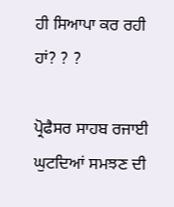ਹੀ ਸਿਆਪਾ ਕਰ ਰਹੀ ਹਾਂ? ? ?

ਪ੍ਰੋਫੈਸਰ ਸਾਹਬ ਰਜਾਈ ਘੁਟਦਿਆਂ ਸਮਝਣ ਦੀ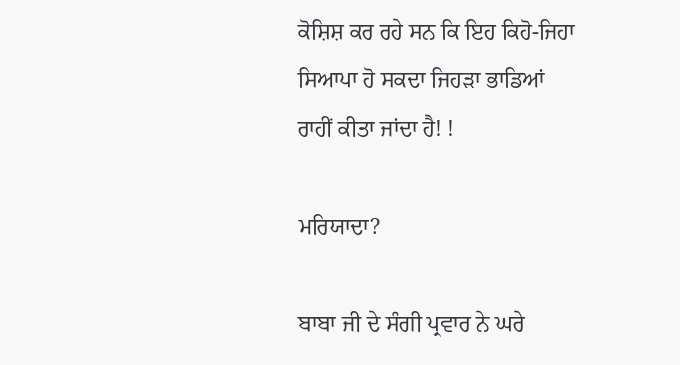ਕੋਸ਼ਿਸ਼ ਕਰ ਰਹੇ ਸਨ ਕਿ ਇਹ ਕਿਹੋ-ਜਿਹਾ ਸਿਆਪਾ ਹੋ ਸਕਦਾ ਜਿਹੜਾ ਭਾਡਿਆਂ ਰਾਹੀਂ ਕੀਤਾ ਜਾਂਦਾ ਹੈ! !

ਮਰਿਯਾਦਾ?

ਬਾਬਾ ਜੀ ਦੇ ਸੰਗੀ ਪ੍ਰਵਾਰ ਨੇ ਘਰੇ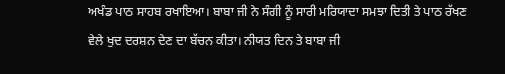ਅਖੰਡ ਪਾਠ ਸਾਹਬ ਰਖਾਇਆ। ਬਾਬਾ ਜੀ ਨੇ ਸੰਗੀ ਨੂੰ ਸਾਰੀ ਮਰਿਯਾਦਾ ਸਮਝਾ ਦਿਤੀ ਤੇ ਪਾਠ ਰੱਖਣ ਵੇਲੇ ਖੁਦ ਦਰਸ਼ਨ ਦੇਣ ਦਾ ਬੱਚਨ ਕੀਤਾ। ਨੀਯਤ ਦਿਨ ਤੇ ਬਾਬਾ ਜੀ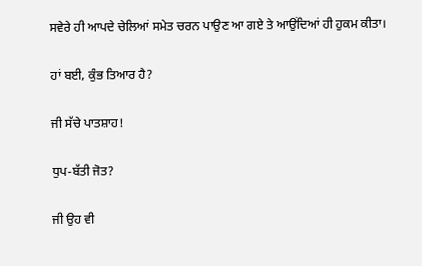ਸਵੇਰੇ ਹੀ ਆਪਦੇ ਚੇਲਿਆਂ ਸਮੇਤ ਚਰਨ ਪਾਉਣ ਆ ਗਏ ਤੇ ਆਉਂਦਿਆਂ ਹੀ ਹੁਕਮ ਕੀਤਾ।

ਹਾਂ ਬਈ, ਕੁੰਭ ਤਿਆਰ ਹੈ?

ਜੀ ਸੱਚੇ ਪਾਤਸ਼ਾਹ!

ਧੁਪ-ਬੱਤੀ ਜੋਤ?

ਜੀ ਉਹ ਵੀ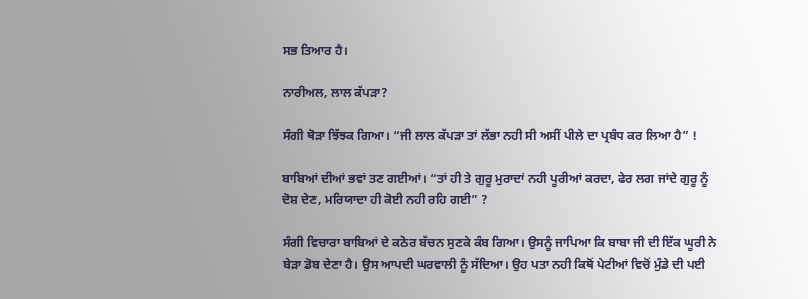ਸਭ ਤਿਆਰ ਹੈ।

ਨਾਰੀਅਲ, ਲਾਲ ਕੱਪੜਾ?

ਸੰਗੀ ਥੋੜਾ ਝਿੱਝਕ ਗਿਆ। “ਜੀ ਲਾਲ ਕੱਪੜਾ ਤਾਂ ਲੱਭਾ ਨਹੀ ਸੀ ਅਸੀਂ ਪੀਲੇ ਦਾ ਪ੍ਰਬੰਧ ਕਰ ਲਿਆ ਹੈ” !

ਬਾਬਿਆਂ ਦੀਆਂ ਭਵਾਂ ਤਣ ਗਈਆਂ। “ਤਾਂ ਹੀ ਤੇ ਗੁਰੂ ਮੁਰਾਦਾਂ ਨਹੀ ਪੂਰੀਆਂ ਕਰਦਾ, ਫੇਰ ਲਗ ਜਾਂਦੇ ਗੁਰੂ ਨੂੰ ਦੋਸ਼ ਦੇਣ, ਮਰਿਯਾਦਾ ਹੀ ਕੋਈ ਨਹੀ ਰਹਿ ਗਈ” ?

ਸੰਗੀ ਵਿਚਾਰਾ ਬਾਬਿਆਂ ਦੇ ਕਠੋਰ ਬੱਚਨ ਸੁਣਕੇ ਕੰਬ ਗਿਆ। ਉਸਨੂੰ ਜਾਪਿਆ ਕਿ ਬਾਬਾ ਜੀ ਦੀ ਇੱਕ ਘੂਰੀ ਨੇ ਬੇੜਾ ਡੋਬ ਦੇਣਾ ਹੈ। ਉਸ ਆਪਦੀ ਘਰਵਾਲੀ ਨੂੰ ਸੱਦਿਆ। ਉਹ ਪਤਾ ਨਹੀ ਕਿਥੋਂ ਪੇਟੀਆਂ ਵਿਚੋਂ ਮੁੰਡੇ ਦੀ ਪਈ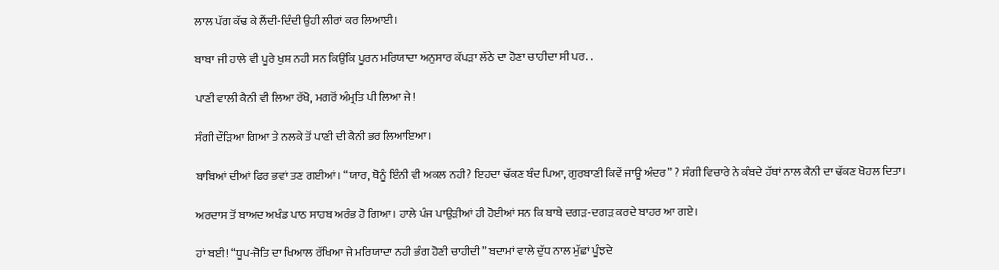ਲਾਲ ਪੱਗ ਕੱਢ ਕੇ ਲੈਂਦੀ-ਦਿੰਦੀ ਉਹੀ ਲੀਰਾਂ ਕਰ ਲਿਆਈ।

ਬਾਬਾ ਜੀ ਹਾਲੇ ਵੀ ਪੂਰੇ ਖੁਸ਼ ਨਹੀ ਸਨ ਕਿਉਂਕਿ ਪੂਰਨ ਮਰਿਯਾਦਾ ਅਨੁਸਾਰ ਕੱਪੜਾ ਲੱਠੇ ਦਾ ਹੋਣਾ ਚਾਹੀਦਾ ਸੀ ਪਰ. .

ਪਾਣੀ ਵਾਲੀ ਕੈਨੀ ਵੀ ਲਿਆ ਰੱਖੋ, ਮਗਰੋਂ ਅੰਮ੍ਰਤਿ ਪੀ ਲਿਆ ਜੇ!

ਸੰਗੀ ਦੌੜਿਆ ਗਿਆ ਤੇ ਨਲਕੇ ਤੋਂ ਪਾਣੀ ਦੀ ਕੈਨੀ ਭਰ ਲਿਆਇਆ।

ਬਾਬਿਆਂ ਦੀਆਂ ਫਿਰ ਭਵਾਂ ਤਣ ਗਈਆਂ। “ਯਾਰ, ਥੋਨੂੰ ਇੰਨੀ ਵੀ ਅਕਲ ਨਹੀ? ਇਹਦਾ ਢੱਕਣ ਬੰਦ ਪਿਆ, ਗੁਰਬਾਣੀ ਕਿਵੇਂ ਜਾਊ ਅੰਦਰ” ? ਸੰਗੀ ਵਿਚਾਰੇ ਨੇ ਕੰਬਦੇ ਹੱਥਾਂ ਨਾਲ ਕੈਨੀ ਦਾ ਢੱਕਣ ਖੋਹਲ ਦਿਤਾ।

ਅਰਦਾਸ ਤੋਂ ਬਾਅਦ ਅਖੰਡ ਪਾਠ ਸਾਹਬ ਅਰੰਭ ਹੋ ਗਿਆ। ਹਾਲੇ ਪੰਜ ਪਾਉੜੀਆਂ ਹੀ ਹੋਈਆਂ ਸਨ ਕਿ ਬਾਬੇ ਦਗੜ-ਦਗੜ ਕਰਦੇ ਬਾਹਰ ਆ ਗਏ।

ਹਾਂ ਬਈ! “ਧੂਪ-ਜੋਤਿ ਦਾ ਖਿਆਲ ਰੱਖਿਆ ਜੇ ਮਰਿਯਾਦਾ ਨਹੀ ਭੰਗ ਹੋਣੀ ਚਾਹੀਦੀ” ਬਦਾਮਾਂ ਵਾਲੇ ਦੁੱਧ ਨਾਲ ਮੁੱਛਾਂ ਪੂੰਝਦੇ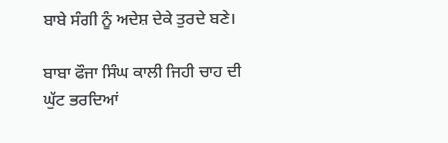ਬਾਬੇ ਸੰਗੀ ਨੂੰ ਅਦੇਸ਼ ਦੇਕੇ ਤੁਰਦੇ ਬਣੇ।

ਬਾਬਾ ਫੌਜਾ ਸਿੰਘ ਕਾਲੀ ਜਿਹੀ ਚਾਹ ਦੀ ਘੁੱਟ ਭਰਦਿਆਂ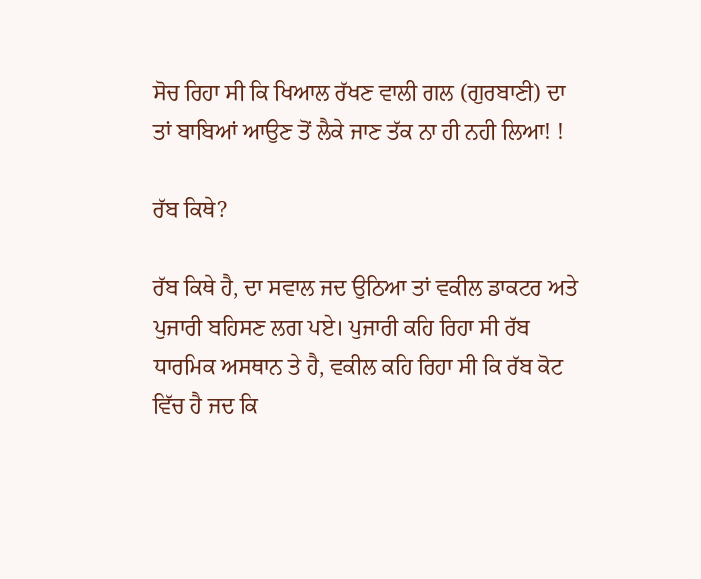ਸੋਚ ਰਿਹਾ ਸੀ ਕਿ ਖਿਆਲ ਰੱਖਣ ਵਾਲੀ ਗਲ (ਗੁਰਬਾਣੀ) ਦਾ ਤਾਂ ਬਾਬਿਆਂ ਆਉਣ ਤੋਂ ਲੈਕੇ ਜਾਣ ਤੱਕ ਨਾ ਹੀ ਨਹੀ ਲਿਆ! !

ਰੱਬ ਕਿਥੇ?

ਰੱਬ ਕਿਥੇ ਹੈ, ਦਾ ਸਵਾਲ ਜਦ ਉਠਿਆ ਤਾਂ ਵਕੀਲ ਡਾਕਟਰ ਅਤੇ ਪੁਜਾਰੀ ਬਹਿਸਣ ਲਗ ਪਏ। ਪੁਜਾਰੀ ਕਹਿ ਰਿਹਾ ਸੀ ਰੱਬ ਧਾਰਮਿਕ ਅਸਥਾਨ ਤੇ ਹੈ, ਵਕੀਲ ਕਹਿ ਰਿਹਾ ਸੀ ਕਿ ਰੱਬ ਕੋਟ ਵਿੱਚ ਹੈ ਜਦ ਕਿ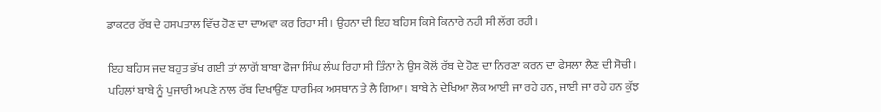ਡਾਕਟਰ ਰੱਬ ਦੇ ਹਸਪਤਾਲ ਵਿੱਚ ਹੋਣ ਦਾ ਦਾਅਵਾ ਕਰ ਰਿਹਾ ਸੀ। ਉਹਨਾ ਦੀ ਇਹ ਬਹਿਸ ਕਿਸੇ ਕਿਨਾਰੇ ਨਹੀ ਸੀ ਲੱਗ ਰਹੀ।

ਇਹ ਬਹਿਸ ਜਦ ਬਹੁਤ ਭੱਖ ਗਈ ਤਾਂ ਲਾਗੋਂ ਬਾਬਾ ਫੋਜਾ ਸਿੰਘ ਲੰਘ ਰਿਹਾ ਸੀ ਤਿੰਨਾ ਨੇ ਉਸ ਕੋਲੋਂ ਰੱਬ ਦੇ ਹੋਣ ਦਾ ਨਿਰਣਾ ਕਰਨ ਦਾ ਫੇਸਲਾ ਲੈਣ ਦੀ ਸੋਚੀ। ਪਹਿਲਾਂ ਬਾਬੇ ਨੂੰ ਪੁਜਾਰੀ ਅਪਣੇ ਨਾਲ ਰੱਬ ਦਿਖਾਉਂਣ ਧਾਰਮਿਕ ਅਸਥਾਨ ਤੇ ਲੈ ਗਿਆ। ਬਾਬੇ ਨੇ ਦੇਖਿਆ ਲੋਕ ਆਈ ਜਾ ਰਹੇ ਹਨ, ਜਾਈ ਜਾ ਰਹੇ ਹਨ ਕੁੱਝ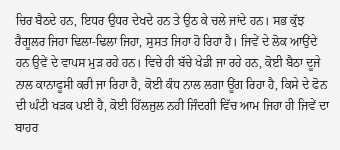ਚਿਰ ਬੈਠਦੇ ਹਨ, ਇਧਰ ਉਧਰ ਦੇਖਦੇ ਹਨ ਤੇ ਉਠ ਕੇ ਚਲੇ ਜਾਂਦੇ ਹਨ। ਸਭ ਕੁੱਝ ਰੈਗੂਲਰ ਜਿਹਾ ਢਿਲਾ-ਢਿਲਾ ਜਿਹਾ, ਸੁਸਤ ਜਿਹਾ ਹੋ ਰਿਹਾ ਹੈ। ਜਿਵੇਂ ਦੇ ਲੋਕ ਆਉਂਦੇ ਹਨ ਉਵੇਂ ਦੇ ਵਾਪਸ ਮੁੜ ਰਹੇ ਹਨ। ਵਿਚੇ ਹੀ ਬੱਚੇ ਖੇਡੀ ਜਾ ਰਹੇ ਹਨ, ਕੋਈ ਬੈਠਾ ਦੂਜੇ ਨਾਲ ਕਾਨਾਫੂਸੀ ਕਰੀ ਜਾ ਰਿਹਾ ਹੈ, ਕੋਈ ਕੰਧ ਨਾਲ ਲਗਾ ਊਂਗ ਰਿਹਾ ਹੈ, ਕਿਸੇ ਦੇ ਫੋਨ ਦੀ ਘੰਟੀ ਖੜਕ ਪਈ ਹੈ, ਕੋਈ ਹਿੱਲਜੁਲ ਨਹੀ ਜਿੰਦਗੀ ਵਿੱਚ ਆਮ ਜਿਹਾ ਹੀ ਜਿਵੇਂ ਦਾ ਬਾਹਰ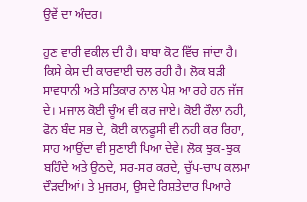ਉਵੇਂ ਦਾ ਅੰਦਰ।

ਹੁਣ ਵਾਰੀ ਵਕੀਲ ਦੀ ਹੈ। ਬਾਬਾ ਕੋਟ ਵਿੱਚ ਜਾਂਦਾ ਹੈ। ਕਿਸੇ ਕੇਸ ਦੀ ਕਾਰਵਾਈ ਚਲ ਰਹੀ ਹੈ। ਲੋਕ ਬੜੀ ਸਾਵਧਾਨੀ ਅਤੇ ਸਤਿਕਾਰ ਨਾਲ ਪੇਸ਼ ਆ ਰਹੇ ਹਨ ਜੱਜ ਦੇ। ਮਜਾਲ ਕੋਈ ਚੂੰਅ ਵੀ ਕਰ ਜਾਏ। ਕੋਈ ਰੌਲਾ ਨਹੀ, ਫੋਨ ਬੰਦ ਸਭ ਦੇ, ਕੋਈ ਕਾਨਫੂਸੀ ਵੀ ਨਹੀ ਕਰ ਰਿਹਾ, ਸਾਹ ਆਉਂਦਾ ਵੀ ਸੁਣਾਈ ਪਿਆ ਦੇਵੇ। ਲੋਕ ਝੁਕ-ਝੁਕ ਬਹਿੰਦੇ ਅਤੇ ਉਠਦੇ, ਸਰ-ਸਰ ਕਰਦੇ, ਚੁੱਪ-ਚਾਪ ਕਲਮਾ ਦੌੜਦੀਆਂ। ਤੇ ਮੁਜਰਮ, ਉਸਦੇ ਰਿਸ਼ਤੇਦਾਰ ਪਿਆਰੇ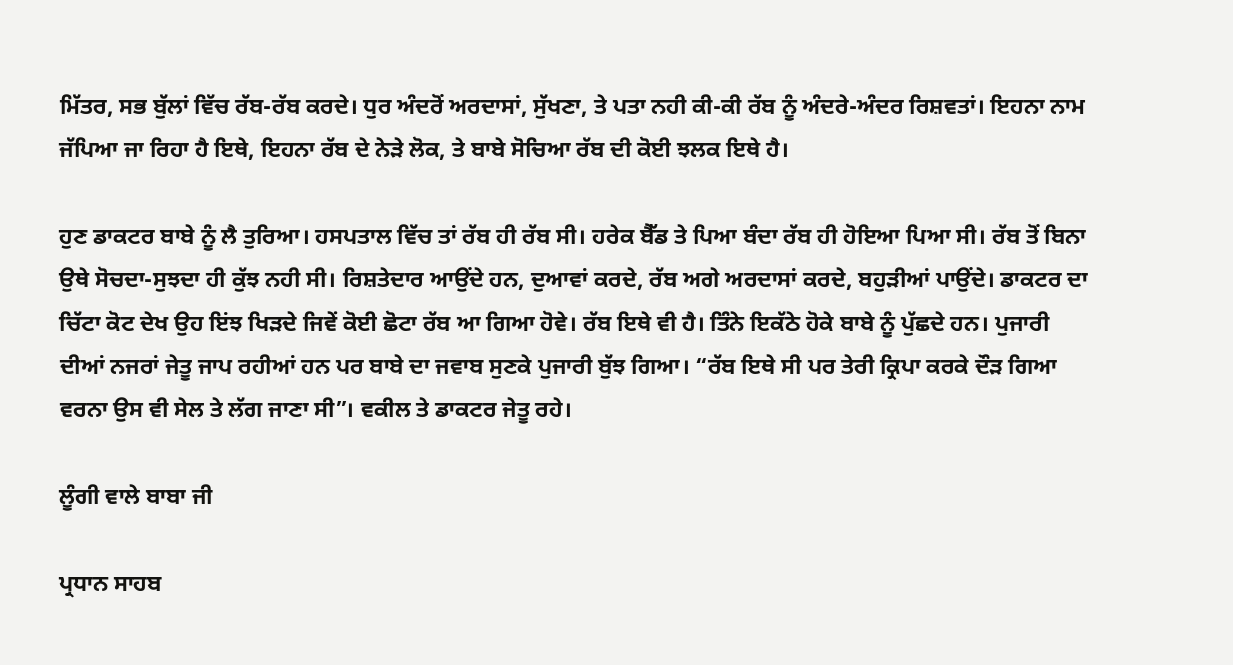ਮਿੱਤਰ, ਸਭ ਬੁੱਲਾਂ ਵਿੱਚ ਰੱਬ-ਰੱਬ ਕਰਦੇ। ਧੁਰ ਅੰਦਰੋਂ ਅਰਦਾਸਾਂ, ਸੁੱਖਣਾ, ਤੇ ਪਤਾ ਨਹੀ ਕੀ-ਕੀ ਰੱਬ ਨੂੰ ਅੰਦਰੇ-ਅੰਦਰ ਰਿਸ਼ਵਤਾਂ। ਇਹਨਾ ਨਾਮ ਜੱਪਿਆ ਜਾ ਰਿਹਾ ਹੈ ਇਥੇ, ਇਹਨਾ ਰੱਬ ਦੇ ਨੇੜੇ ਲੋਕ, ਤੇ ਬਾਬੇ ਸੋਚਿਆ ਰੱਬ ਦੀ ਕੋਈ ਝਲਕ ਇਥੇ ਹੈ।

ਹੁਣ ਡਾਕਟਰ ਬਾਬੇ ਨੂੰ ਲੈ ਤੁਰਿਆ। ਹਸਪਤਾਲ ਵਿੱਚ ਤਾਂ ਰੱਬ ਹੀ ਰੱਬ ਸੀ। ਹਰੇਕ ਬੈੱਡ ਤੇ ਪਿਆ ਬੰਦਾ ਰੱਬ ਹੀ ਹੋਇਆ ਪਿਆ ਸੀ। ਰੱਬ ਤੋਂ ਬਿਨਾ ਉਥੇ ਸੋਚਦਾ-ਸੁਝਦਾ ਹੀ ਕੁੱਝ ਨਹੀ ਸੀ। ਰਿਸ਼ਤੇਦਾਰ ਆਉਂਦੇ ਹਨ, ਦੁਆਵਾਂ ਕਰਦੇ, ਰੱਬ ਅਗੇ ਅਰਦਾਸਾਂ ਕਰਦੇ, ਬਹੁੜੀਆਂ ਪਾਉਂਦੇ। ਡਾਕਟਰ ਦਾ ਚਿੱਟਾ ਕੋਟ ਦੇਖ ਉਹ ਇਂਝ ਖਿੜਦੇ ਜਿਵੇਂ ਕੋਈ ਛੋਟਾ ਰੱਬ ਆ ਗਿਆ ਹੋਵੇ। ਰੱਬ ਇਥੇ ਵੀ ਹੈ। ਤਿੰਨੇ ਇਕੱਠੇ ਹੋਕੇ ਬਾਬੇ ਨੂੰ ਪੁੱਛਦੇ ਹਨ। ਪੁਜਾਰੀ ਦੀਆਂ ਨਜਰਾਂ ਜੇਤੂ ਜਾਪ ਰਹੀਆਂ ਹਨ ਪਰ ਬਾਬੇ ਦਾ ਜਵਾਬ ਸੁਣਕੇ ਪੁਜਾਰੀ ਬੁੱਝ ਗਿਆ। “ਰੱਬ ਇਥੇ ਸੀ ਪਰ ਤੇਰੀ ਕ੍ਰਿਪਾ ਕਰਕੇ ਦੌੜ ਗਿਆ ਵਰਨਾ ਉਸ ਵੀ ਸੇਲ ਤੇ ਲੱਗ ਜਾਣਾ ਸੀ”। ਵਕੀਲ ਤੇ ਡਾਕਟਰ ਜੇਤੂ ਰਹੇ।

ਲੂੰਗੀ ਵਾਲੇ ਬਾਬਾ ਜੀ

ਪ੍ਰਧਾਨ ਸਾਹਬ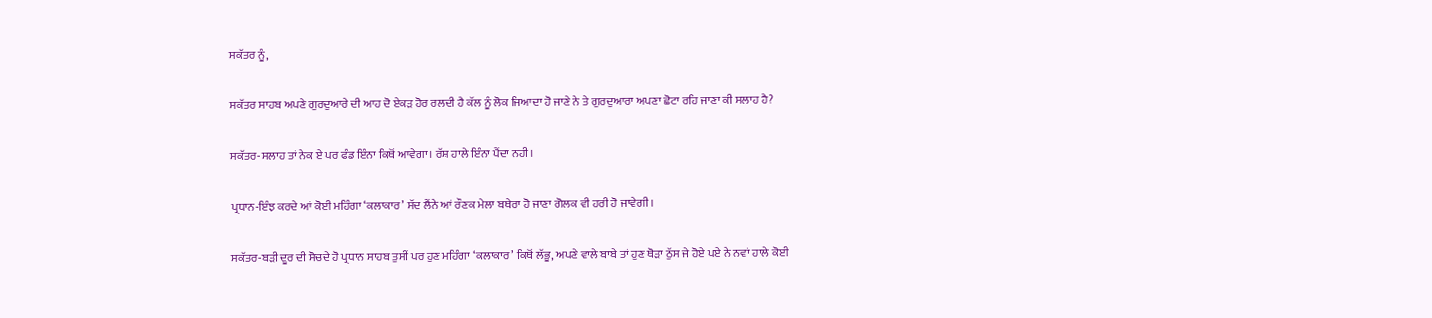ਸਕੱਤਰ ਨੂੰ,

ਸਕੱਤਰ ਸਾਹਬ ਅਪਣੇ ਗੁਰਦੁਆਰੇ ਦੀ ਆਹ ਦੋ ਏਕੜ ਹੋਰ ਰਲਦੀ ਹੈ ਕੱਲ ਨੂੰ ਲੋਕ ਜਿਆਦਾ ਹੋ ਜਾਣੇ ਨੇ ਤੇ ਗੁਰਦੁਆਰਾ ਅਪਣਾ ਛੋਟਾ ਰਹਿ ਜਾਣਾ ਕੀ ਸਲਾਹ ਹੈ?

ਸਕੱਤਰ-ਸਲਾਹ ਤਾਂ ਨੇਕ ਏ ਪਰ ਫੰਡ ਇੰਨਾ ਕਿਥੋਂ ਆਵੇਗਾ। ਰੱਸ਼ ਹਾਲੇ ਇੰਨਾ ਪੈਂਦਾ ਨਹੀ।

ਪ੍ਰਧਾਨ-ਇੰਝ ਕਰਦੇ ਆਂ ਕੋਈ ਮਹਿੰਗਾ ‘ਕਲਾਕਾਰ’ ਸੱਦ ਲੈਂਨੇ ਆਂ ਰੌਣਕ ਮੇਲਾ ਬਥੇਰਾ ਹੋ ਜਾਣਾ ਗੋਲਕ ਵੀ ਹਰੀ ਹੋ ਜਾਵੇਗੀ।

ਸਕੱਤਰ-ਬੜੀ ਦੂਰ ਦੀ ਸੋਚਦੇ ਹੋ ਪ੍ਰਧਾਨ ਸਾਹਬ ਤੁਸੀਂ ਪਰ ਹੁਣ ਮਹਿੰਗਾ ‘ਕਲਾਕਾਰ’ ਕਿਥੋਂ ਲੱਭੂ, ਅਪਣੇ ਵਾਲੇ ਬਾਬੇ ਤਾਂ ਹੁਣ ਥੋੜਾ ਠੁੱਸ ਜੇ ਹੋਏ ਪਏ ਨੇ ਨਵਾਂ ਹਾਲੇ ਕੋਈ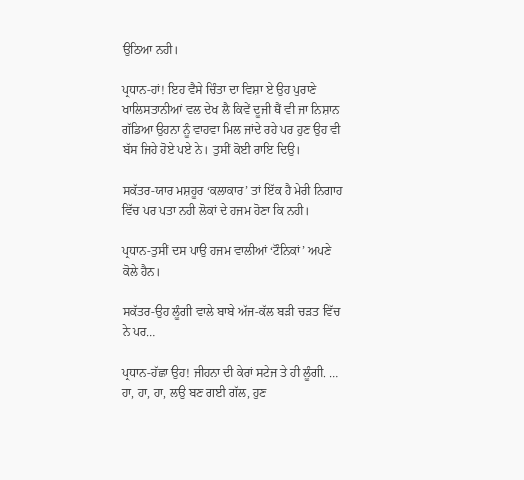ਉਠਿਆ ਨਹੀ।

ਪ੍ਰਧਾਨ-ਹਾਂ! ਇਹ ਵੈਸੇ ਚਿੰਤਾ ਦਾ ਵਿਸ਼ਾ ਏ ਉਹ ਪੁਰਾਣੇ ਖਾਲਿਸਤਾਨੀਆਂ ਵਲ ਦੇਖ ਲੈ ਕਿਵੇਂ ਦੂਜੀ ਥੈਂ ਵੀ ਜਾ ਨਿਸ਼ਾਨ ਗੱਡਿਆ ਉਹਨਾ ਨੂੰ ਵਾਹਵਾ ਮਿਲ ਜਾਂਦੇ ਰਹੇ ਪਰ ਹੁਣ ਉਹ ਵੀ ਬੱਸ ਜਿਹੇ ਹੋਏ ਪਏ ਨੇ। ਤੁਸੀਂ ਕੋਈ ਰਾਇ ਦਿਉ।

ਸਕੱਤਰ-ਯਾਰ ਮਸ਼ਹੂਰ ‘ਕਲਾਕਾਰ’ ਤਾਂ ਇੱਕ ਹੈ ਮੇਰੀ ਨਿਗਾਹ ਵਿੱਚ ਪਰ ਪਤਾ ਨਹੀ ਲੋਕਾਂ ਦੇ ਹਜਮ ਹੋਣਾ ਕਿ ਨਹੀ।

ਪ੍ਰਧਾਨ-ਤੁਸੀਂ ਦਸ ਪਾਉ ਹਜਮ ਵਾਲੀਆਂ ‘ਟੌਨਿਕਾਂ’ ਅਪਣੇ ਕੋਲੇ ਹੈਨ।

ਸਕੱਤਰ-ਉਹ ਲੂੰਗੀ ਵਾਲੇ ਬਾਬੇ ਅੱਜ-ਕੱਲ ਬੜੀ ਚੜਤ ਵਿੱਚ ਨੇ ਪਰ…

ਪ੍ਰਧਾਨ-ਹੱਛਾ ਉਹ! ਜੀਹਨਾ ਦੀ ਕੇਰਾਂ ਸਟੇਜ ਤੇ ਹੀ ਲੂੰਗੀ. … ਹਾ, ਹਾ, ਹਾ, ਲਉ ਬਣ ਗਈ ਗੱਲ, ਹੁਣ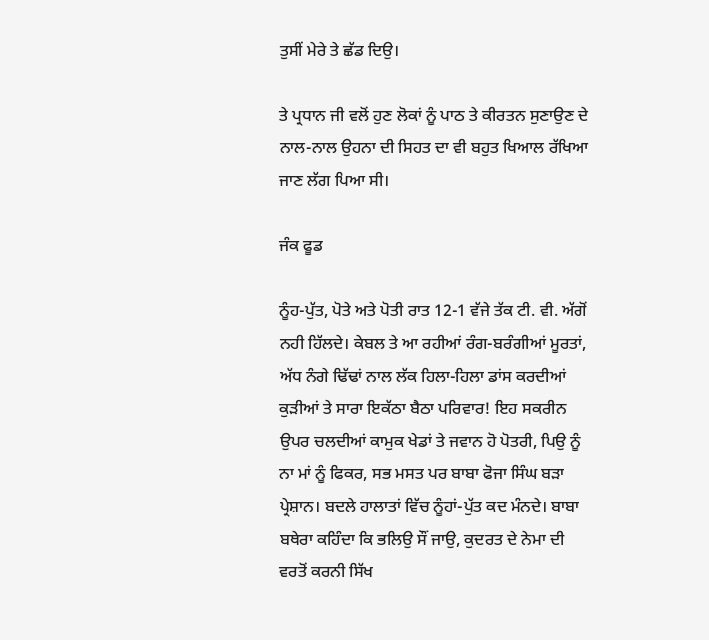ਤੁਸੀਂ ਮੇਰੇ ਤੇ ਛੱਡ ਦਿਉ।

ਤੇ ਪ੍ਰਧਾਨ ਜੀ ਵਲੋਂ ਹੁਣ ਲੋਕਾਂ ਨੂੰ ਪਾਠ ਤੇ ਕੀਰਤਨ ਸੁਣਾਉਣ ਦੇ ਨਾਲ-ਨਾਲ ਉਹਨਾ ਦੀ ਸਿਹਤ ਦਾ ਵੀ ਬਹੁਤ ਖਿਆਲ ਰੱਖਿਆ ਜਾਣ ਲੱਗ ਪਿਆ ਸੀ।

ਜੰਕ ਫੂਡ

ਨੂੰਹ-ਪੁੱਤ, ਪੋਤੇ ਅਤੇ ਪੋਤੀ ਰਾਤ 12-1 ਵੱਜੇ ਤੱਕ ਟੀ. ਵੀ. ਅੱਗੋਂ ਨਹੀ ਹਿੱਲਦੇ। ਕੇਬਲ ਤੇ ਆ ਰਹੀਆਂ ਰੰਗ-ਬਰੰਗੀਆਂ ਮੂਰਤਾਂ, ਅੱਧ ਨੰਗੇ ਢਿੱਢਾਂ ਨਾਲ ਲੱਕ ਹਿਲਾ-ਹਿਲਾ ਡਾਂਸ ਕਰਦੀਆਂ ਕੁੜੀਆਂ ਤੇ ਸਾਰਾ ਇਕੱਠਾ ਬੈਠਾ ਪਰਿਵਾਰ! ਇਹ ਸਕਰੀਨ ਉਪਰ ਚਲਦੀਆਂ ਕਾਮੁਕ ਖੇਡਾਂ ਤੇ ਜਵਾਨ ਹੋ ਪੋਤਰੀ, ਪਿਉ ਨੂੰ ਨਾ ਮਾਂ ਨੂੰ ਫਿਕਰ, ਸਭ ਮਸਤ ਪਰ ਬਾਬਾ ਫੋਜਾ ਸਿੰਘ ਬੜਾ ਪ੍ਰੇਸ਼ਾਨ। ਬਦਲੇ ਹਾਲਾਤਾਂ ਵਿੱਚ ਨੂੰਹਾਂ-ਪੁੱਤ ਕਦ ਮੰਨਦੇ। ਬਾਬਾ ਬਥੇਰਾ ਕਹਿੰਦਾ ਕਿ ਭਲਿਉ ਸੌਂ ਜਾਉ, ਕੁਦਰਤ ਦੇ ਨੇਮਾ ਦੀ ਵਰਤੋਂ ਕਰਨੀ ਸਿੱਖ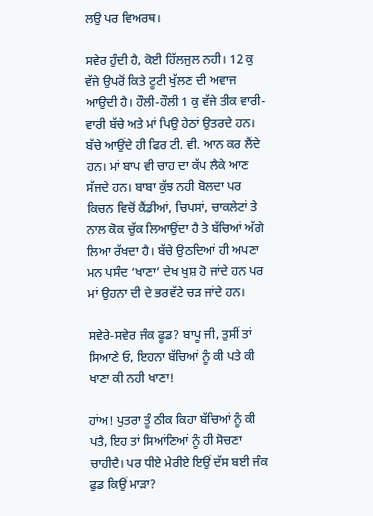ਲਉ ਪਰ ਵਿਅਰਥ।

ਸਵੇਰ ਹੁੰਦੀ ਹੈ, ਕੋਈ ਹਿੱਲਜੁਲ ਨਹੀ। 12 ਕੁ ਵੱਜੇ ਉਪਰੋਂ ਕਿਤੇ ਟੂਟੀ ਖੁੱਲਣ ਦੀ ਅਵਾਜ ਆਉਦੀ ਹੈ। ਹੌਲੀ-ਹੌਲੀ 1 ਕੁ ਵੱਜੇ ਤੀਕ ਵਾਰੀ-ਵਾਰੀ ਬੱਚੇ ਅਤੇ ਮਾਂ ਪਿਉ ਹੇਠਾਂ ਉਤਰਦੇ ਹਨ। ਬੱਚੇ ਆਉਂਦੇ ਹੀ ਫਿਰ ਟੀ. ਵੀ. ਆਨ ਕਰ ਲੈਂਦੇ ਹਨ। ਮਾਂ ਬਾਪ ਵੀ ਚਾਹ ਦਾ ਕੱਪ ਲੈਕੇ ਆਣ ਸੱਜਦੇ ਹਨ। ਬਾਬਾ ਕੁੱਝ ਨਹੀ ਬੋਲਦਾ ਪਰ ਕਿਚਨ ਵਿਚੋਂ ਕੈਂਡੀਆਂ, ਚਿਪਸਾਂ, ਚਾਕਲੇਟਾਂ ਤੇ ਨਾਲ ਕੋਕ ਚੁੱਕ ਲਿਆਉਂਦਾ ਹੈ ਤੇ ਬੱਚਿਆਂ ਅੱਗੇ ਲਿਆ ਰੱਖਦਾ ਹੈ। ਬੱਚੇ ਉਠਦਿਆਂ ਹੀ ਅਪਣਾ ਮਨ ਪਸੰਦ ‘ਖਾਣਾ’ ਦੇਖ ਖੁਸ਼ ਹੋ ਜਾਂਦੇ ਹਨ ਪਰ ਮਾਂ ਉਹਨਾ ਦੀ ਦੇ ਭਰਵੱਟੇ ਚੜ ਜਾਂਦੇ ਹਨ।

ਸਵੇਰੇ-ਸਵੇਰ ਜੰਕ ਫੂਡ? ਬਾਪੂ ਜੀ, ਤੁਸੀਂ ਤਾਂ ਸਿਆਣੇ ਓ, ਇਹਨਾ ਬੱਚਿਆਂ ਨੂੰ ਕੀ ਪਤੇ ਕੀ ਖਾਣਾ ਕੀ ਨਹੀ ਖਾਣਾ!

ਹਾਂਅ! ਪੁਤਰਾ ਤੂੰ ਠੀਕ ਕਿਹਾ ਬੱਚਿਆਂ ਨੂੰ ਕੀ ਪਤੈ, ਇਹ ਤਾਂ ਸਿਆਂਣਿਆਂ ਨੂੰ ਹੀ ਸੋਚਣਾ ਚਾਹੀਦੈ। ਪਰ ਧੀਏ ਮੇਰੀਏ ਇਉਂ ਦੱਸ ਬਈ ਜੰਕ ਫੁਡ ਕਿਉਂ ਮਾੜਾ?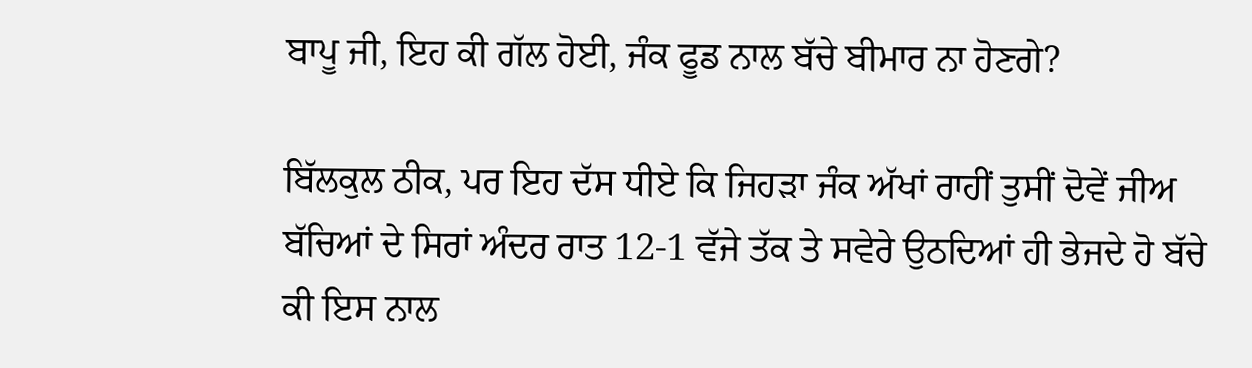ਬਾਪੂ ਜੀ, ਇਹ ਕੀ ਗੱਲ ਹੋਈ, ਜੰਕ ਫੂਡ ਨਾਲ ਬੱਚੇ ਬੀਮਾਰ ਨਾ ਹੋਣਗੇ?

ਬਿੱਲਕੁਲ ਠੀਕ, ਪਰ ਇਹ ਦੱਸ ਧੀਏ ਕਿ ਜਿਹੜਾ ਜੰਕ ਅੱਖਾਂ ਰਾਹੀਂ ਤੁਸੀਂ ਦੋਵੇਂ ਜੀਅ ਬੱਚਿਆਂ ਦੇ ਸਿਰਾਂ ਅੰਦਰ ਰਾਤ 12-1 ਵੱਜੇ ਤੱਕ ਤੇ ਸਵੇਰੇ ਉਠਦਿਆਂ ਹੀ ਭੇਜਦੇ ਹੋ ਬੱਚੇ ਕੀ ਇਸ ਨਾਲ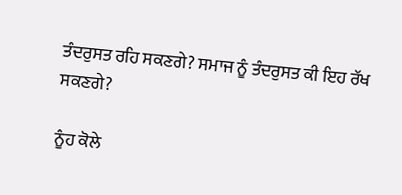ਤੰਦਰੁਸਤ ਰਹਿ ਸਕਣਗੇ? ਸਮਾਜ ਨੂੰ ਤੰਦਰੁਸਤ ਕੀ ਇਹ ਰੱਖ ਸਕਣਗੇ?

ਨੂੰਹ ਕੋਲੇ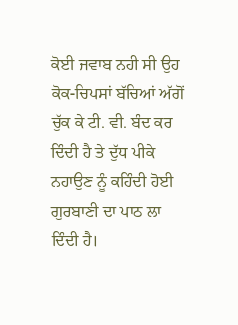ਕੋਈ ਜਵਾਬ ਨਹੀ ਸੀ ਉਹ ਕੋਕ-ਚਿਪਸਾਂ ਬੱਚਿਆਂ ਅੱਗੋਂ ਚੁੱਕ ਕੇ ਟੀ. ਵੀ. ਬੰਦ ਕਰ ਦਿੰਦੀ ਹੈ ਤੇ ਦੁੱਧ ਪੀਕੇ ਨਹਾਉਣ ਨੂੰ ਕਹਿੰਦੀ ਹੋਈ ਗੁਰਬਾਣੀ ਦਾ ਪਾਠ ਲਾ ਦਿੰਦੀ ਹੈ।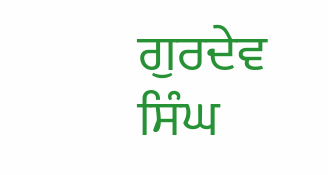ਗੁਰਦੇਵ ਸਿੰਘ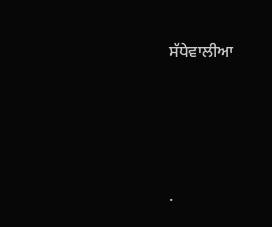ਸੱਧੇਵਾਲੀਆ




.